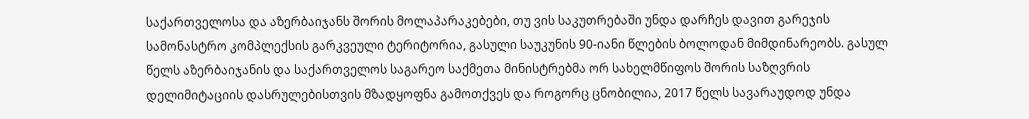საქართველოსა და აზერბაიჯანს შორის მოლაპარაკებები, თუ ვის საკუთრებაში უნდა დარჩეს დავით გარეჯის სამონასტრო კომპლექსის გარკვეული ტერიტორია, გასული საუკუნის 90-იანი წლების ბოლოდან მიმდინარეობს. გასულ წელს აზერბაიჯანის და საქართველოს საგარეო საქმეთა მინისტრებმა ორ სახელმწიფოს შორის საზღვრის დელიმიტაციის დასრულებისთვის მზადყოფნა გამოთქვეს და როგორც ცნობილია, 2017 წელს სავარაუდოდ უნდა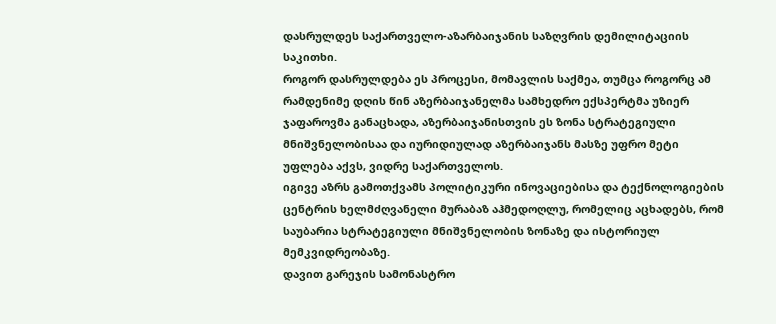დასრულდეს საქართველო-აზარბაიჯანის საზღვრის დემილიტაციის საკითხი.
როგორ დასრულდება ეს პროცესი, მომავლის საქმეა, თუმცა როგორც ამ რამდენიმე დღის წინ აზერბაიჯანელმა სამხედრო ექსპერტმა უზიერ ჯაფაროვმა განაცხადა, აზერბაიჯანისთვის ეს ზონა სტრატეგიული მნიშვნელობისაა და იურიდიულად აზერბაიჯანს მასზე უფრო მეტი უფლება აქვს, ვიდრე საქართველოს.
იგივე აზრს გამოთქვამს პოლიტიკური ინოვაციებისა და ტექნოლოგიების ცენტრის ხელმძღვანელი მურაბაზ აჰმედოღლუ, რომელიც აცხადებს, რომ საუბარია სტრატეგიული მნიშვნელობის ზონაზე და ისტორიულ მემკვიდრეობაზე.
დავით გარეჯის სამონასტრო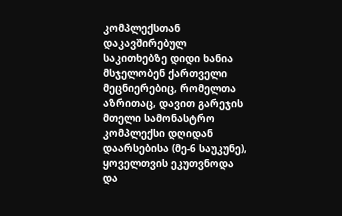კომპლექსთან დაკავშირებულ საკითხებზე დიდი ხანია მსჯელობენ ქართველი მეცნიერებიც, რომელთა აზრითაც, დავით გარეჯის მთელი სამონასტრო კომპლექსი დღიდან დაარსებისა (მე-6 საუკუნე), ყოველთვის ეკუთვნოდა და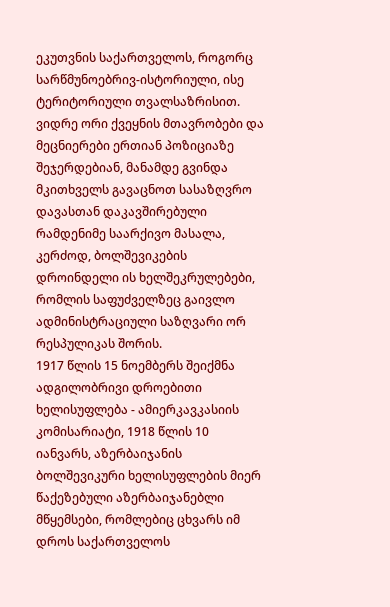ეკუთვნის საქართველოს, როგორც სარწმუნოებრივ-ისტორიული, ისე ტერიტორიული თვალსაზრისით.
ვიდრე ორი ქვეყნის მთავრობები და მეცნიერები ერთიან პოზიციაზე შეჯერდებიან, მანამდე გვინდა მკითხველს გავაცნოთ სასაზღვრო დავასთან დაკავშირებული რამდენიმე საარქივო მასალა, კერძოდ, ბოლშევიკების დროინდელი ის ხელშეკრულებები, რომლის საფუძველზეც გაივლო ადმინისტრაციული საზღვარი ორ რესპულიკას შორის.
1917 წლის 15 ნოემბერს შეიქმნა ადგილობრივი დროებითი ხელისუფლება - ამიერკავკასიის კომისარიატი, 1918 წლის 10 იანვარს, აზერბაიჯანის ბოლშევიკური ხელისუფლების მიერ წაქეზებული აზერბაიჯანებლი მწყემსები, რომლებიც ცხვარს იმ დროს საქართველოს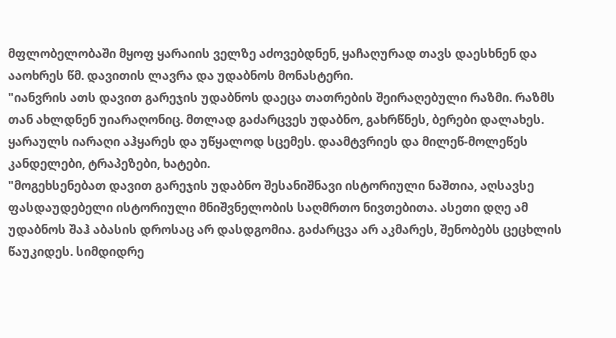მფლობელობაში მყოფ ყარაიის ველზე აძოვებდნენ, ყაჩაღურად თავს დაესხნენ და ააოხრეს წმ. დავითის ლავრა და უდაბნოს მონასტერი.
"იანვრის ათს დავით გარეჯის უდაბნოს დაეცა თათრების შეირაღებული რაზმი. რაზმს თან ახლდნენ უიარაღონიც. მთლად გაძარცვეს უდაბნო, გახრწნეს, ბერები დალახეს. ყარაულს იარაღი აჰყარეს და უწყალოდ სცემეს. დაამტვრიეს და მილეწ-მოლეწეს კანდელები, ტრაპეზები, ხატები.
"მოგეხსენებათ დავით გარეჯის უდაბნო შესანიშნავი ისტორიული ნაშთია, აღსავსე ფასდაუდებელი ისტორიული მნიშვნელობის საღმრთო ნივთებითა. ასეთი დღე ამ უდაბნოს შაჰ აბასის დროსაც არ დასდგომია. გაძარცვა არ აკმარეს, შენობებს ცეცხლის წაუკიდეს. სიმდიდრე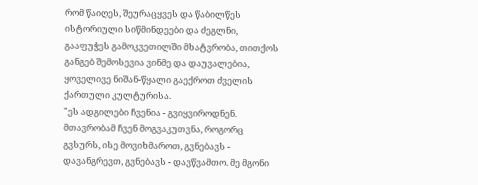რომ წაიღეს, შეურაცყვეს და წაბილწეს ისტორიული სიწმინდეები და ძეგლნი, გააფუჭეს გამოკვეთილში მხატვრობა, თითქოს განგებ შემოსევია ვინმე და დაუვალებია, ყოველივე ნიშან-წყალი გაექროთ ძველის ქართული კულტურისა.
"ეს ადგილები ჩვენია - გვიყვიროდნენ. მთავრობამ ჩვენ მოგვაკუთვნა, როგორც გვსურს, ისე მოვიხმაროთ, გვნებავს - დავანგრევთ, გვნებავს - დავწვამთო. მე მგონი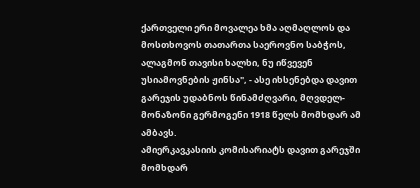ქართველი ერი მოვალეა ხმა აღმაღლოს და მოსთხოვოს თათართა საეროვნო საბჭოს, ალაგმონ თავისი ხალხი, ნუ იწვევენ უსიამოვნების ჟინსა", - ასე იხსენებდა დავით გარეჯის უდაბნოს წინამძღვარი, მღვდელ-მონაზონი გერმოგენი 1918 წელს მომხდარ ამ ამბავს.
ამიერკავკასიის კომისარიატს დავით გარეჯში მომხდარ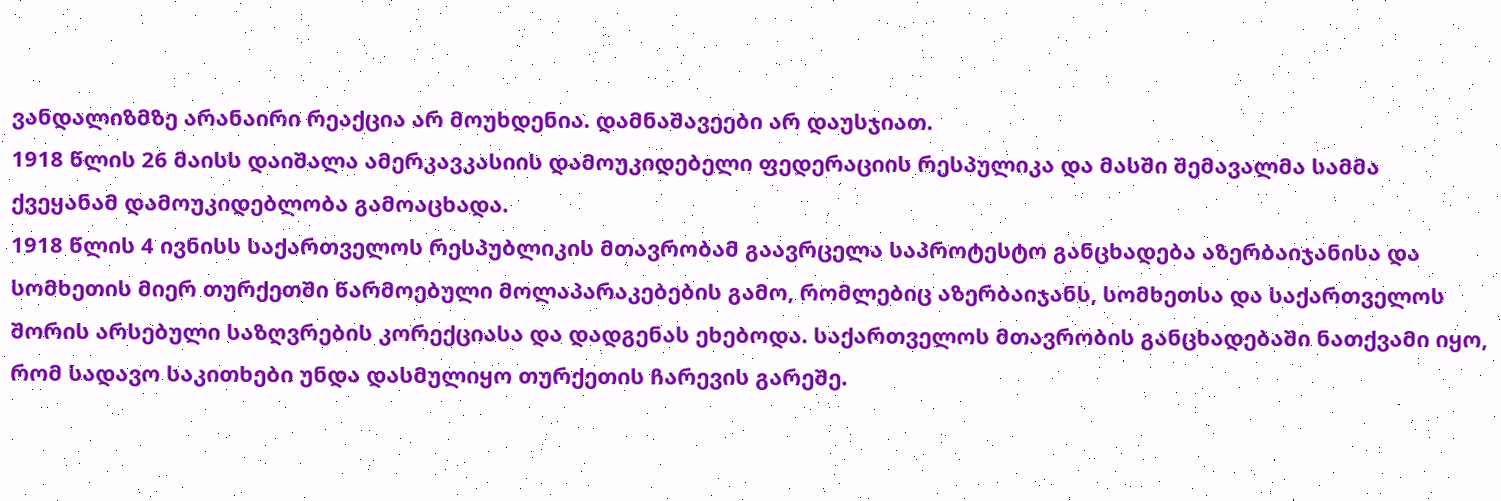ვანდალიზმზე არანაირი რეაქცია არ მოუხდენია. დამნაშავეები არ დაუსჯიათ.
1918 წლის 26 მაისს დაიშალა ამერკავკასიის დამოუკიდებელი ფედერაციის რესპულიკა და მასში შემავალმა სამმა ქვეყანამ დამოუკიდებლობა გამოაცხადა.
1918 წლის 4 ივნისს საქართველოს რესპუბლიკის მთავრობამ გაავრცელა საპროტესტო განცხადება აზერბაიჯანისა და სომხეთის მიერ თურქეთში წარმოებული მოლაპარაკებების გამო, რომლებიც აზერბაიჯანს, სომხეთსა და საქართველოს შორის არსებული საზღვრების კორექციასა და დადგენას ეხებოდა. საქართველოს მთავრობის განცხადებაში ნათქვამი იყო, რომ სადავო საკითხები უნდა დასმულიყო თურქეთის ჩარევის გარეშე.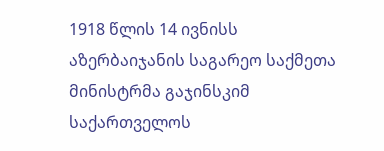1918 წლის 14 ივნისს აზერბაიჯანის საგარეო საქმეთა მინისტრმა გაჯინსკიმ საქართველოს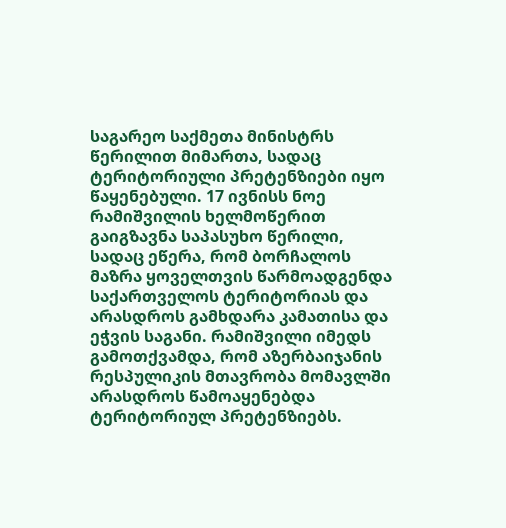საგარეო საქმეთა მინისტრს წერილით მიმართა, სადაც ტერიტორიული პრეტენზიები იყო წაყენებული. 17 ივნისს ნოე რამიშვილის ხელმოწერით გაიგზავნა საპასუხო წერილი, სადაც ეწერა, რომ ბორჩალოს მაზრა ყოველთვის წარმოადგენდა საქართველოს ტერიტორიას და არასდროს გამხდარა კამათისა და ეჭვის საგანი. რამიშვილი იმედს გამოთქვამდა, რომ აზერბაიჯანის რესპულიკის მთავრობა მომავლში არასდროს წამოაყენებდა ტერიტორიულ პრეტენზიებს.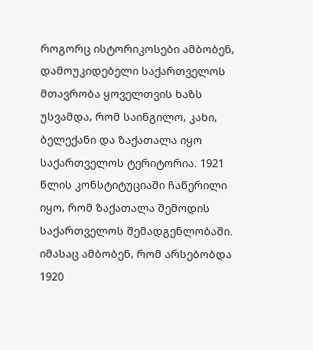როგორც ისტორიკოსები ამბობენ, დამოუკიდებელი საქართველოს მთავრობა ყოველთვის ხაზს უსვამდა, რომ საინგილო, კახი, ბელექანი და ზაქათალა იყო საქართველოს ტერიტორია. 1921 წლის კონსტიტუციაში ჩაწერილი იყო, რომ ზაქათალა შემოდის საქართველოს შემადგენლობაში. იმასაც ამბობენ, რომ არსებობდა 1920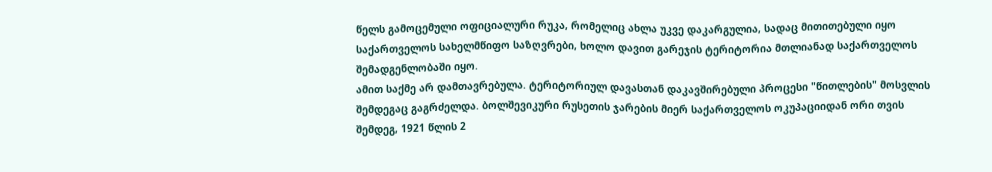წელს გამოცემული ოფიციალური რუკა, რომელიც ახლა უკვე დაკარგულია, სადაც მითითებული იყო საქართველოს სახელმწიფო საზღვრები, ხოლო დავით გარეჯის ტერიტორია მთლიანად საქართველოს შემადგენლობაში იყო.
ამით საქმე არ დამთავრებულა. ტერიტორიულ დავასთან დაკავშირებული პროცესი "წითლების" მოსვლის შემდეგაც გაგრძელდა. ბოლშევიკური რუსეთის ჯარების მიერ საქართველოს ოკუპაციიდან ორი თვის შემდეგ, 1921 წლის 2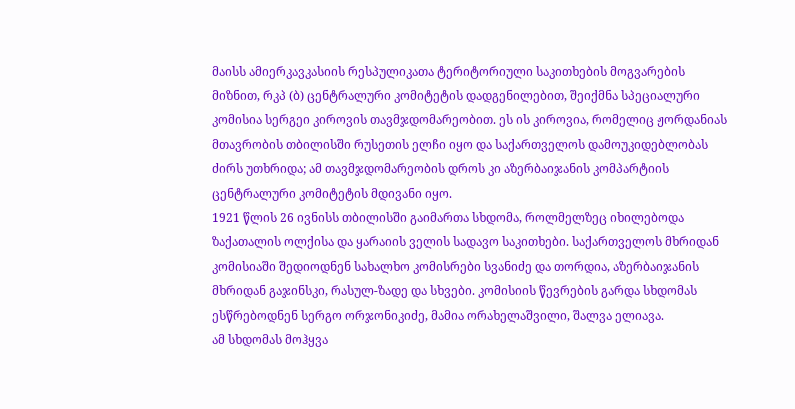მაისს ამიერკავკასიის რესპულიკათა ტერიტორიული საკითხების მოგვარების მიზნით, რკპ (ბ) ცენტრალური კომიტეტის დადგენილებით, შეიქმნა სპეციალური კომისია სერგეი კიროვის თავმჯდომარეობით. ეს ის კიროვია, რომელიც ჟორდანიას მთავრობის თბილისში რუსეთის ელჩი იყო და საქართველოს დამოუკიდებლობას ძირს უთხრიდა; ამ თავმჯდომარეობის დროს კი აზერბაიჯანის კომპარტიის ცენტრალური კომიტეტის მდივანი იყო.
1921 წლის 26 ივნისს თბილისში გაიმართა სხდომა, როლმელზეც იხილებოდა ზაქათალის ოლქისა და ყარაიის ველის სადავო საკითხები. საქართველოს მხრიდან კომისიაში შედიოდნენ სახალხო კომისრები სვანიძე და თორდია, აზერბაიჯანის მხრიდან გაჯინსკი, რასულ-ზადე და სხვები. კომისიის წევრების გარდა სხდომას ესწრებოდნენ სერგო ორჯონიკიძე, მამია ორახელაშვილი, შალვა ელიავა.
ამ სხდომას მოჰყვა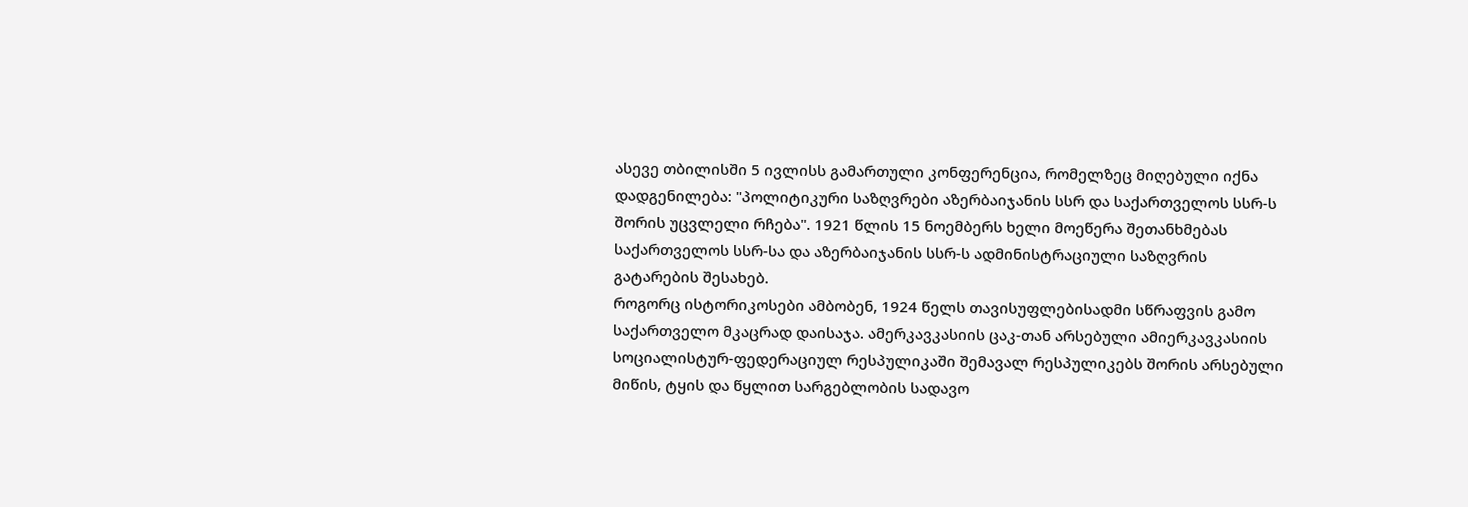ასევე თბილისში 5 ივლისს გამართული კონფერენცია, რომელზეც მიღებული იქნა დადგენილება: "პოლიტიკური საზღვრები აზერბაიჯანის სსრ და საქართველოს სსრ-ს შორის უცვლელი რჩება". 1921 წლის 15 ნოემბერს ხელი მოეწერა შეთანხმებას საქართველოს სსრ-სა და აზერბაიჯანის სსრ-ს ადმინისტრაციული საზღვრის გატარების შესახებ.
როგორც ისტორიკოსები ამბობენ, 1924 წელს თავისუფლებისადმი სწრაფვის გამო საქართველო მკაცრად დაისაჯა. ამერკავკასიის ცაკ-თან არსებული ამიერკავკასიის სოციალისტურ-ფედერაციულ რესპულიკაში შემავალ რესპულიკებს შორის არსებული მიწის, ტყის და წყლით სარგებლობის სადავო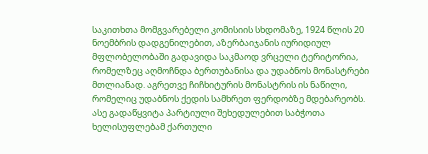საკითხთა მომგვარებელი კომისიის სხდომაზე, 1924 წლის 20 ნოემბრის დადგენილებით, აზერბაიჯანის იურიდიულ მფლობელობაში გადავიდა საკმაოდ ვრცელი ტერიტორია, რომელზეც აღმოჩნდა ბერთუბანისა და უდაბნოს მონასტრები მთლიანად. აგრეთვე ჩიჩხიტურის მონასტრის ის ნაწილი, რომელიც უდაბნოს ქედის სამხრეთ ფერდობზე მდებარეობს.
ასე გადაწყვიტა პარტიული შეხედულებით საბჭოთა ხელისუფლებამ ქართული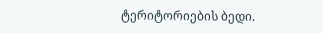ტერიტორიების ბედი.